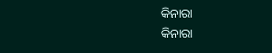କିନାରା
କିନାରା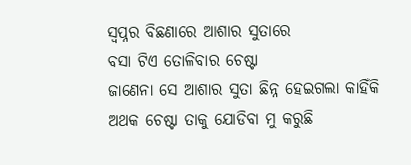ସ୍ବପ୍ନର ବିଛଣାରେ ଆଶାର ସୁତାରେ
ବସା ଟିଏ ତୋଳିବାର ଚେଷ୍ଟା
ଜାଣେନା ସେ ଆଶାର ସୁତା ଛିନ୍ନ ହେଇଗଲା କାହିଁକି
ଅଥକ ଚେଷ୍ଟା ତାକୁ ଯୋଡିବା ମୁ କରୁଛି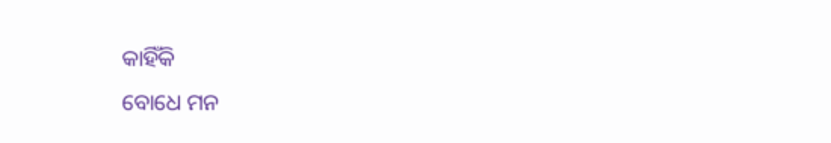କାହିଁକି
ବୋଧେ ମନ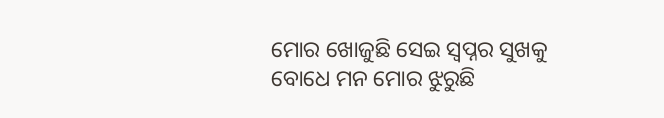ମୋର ଖୋଜୁଛି ସେଇ ସ୍ବପ୍ନର ସୁଖକୁ
ବୋଧେ ମନ ମୋର ଝୁରୁଛି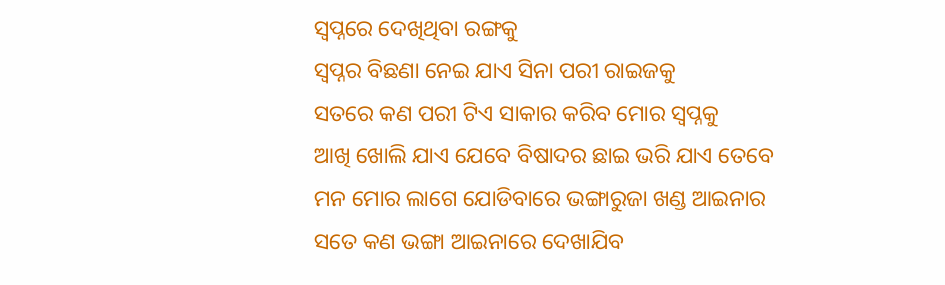ସ୍ବପ୍ନରେ ଦେଖିଥିବା ରଙ୍ଗକୁ
ସ୍ବପ୍ନର ବିଛଣା ନେଇ ଯାଏ ସିନା ପରୀ ରାଇଜକୁ
ସତରେ କଣ ପରୀ ଟିଏ ସାକାର କରିବ ମୋର ସ୍ବପ୍ନକୁ
ଆଖି ଖୋଲି ଯାଏ ଯେବେ ବିଷାଦର ଛାଇ ଭରି ଯାଏ ତେବେ
ମନ ମୋର ଲାଗେ ଯୋଡିବାରେ ଭଙ୍ଗାରୁଜା ଖଣ୍ଡ ଆଇନାର
ସତେ କଣ ଭଙ୍ଗା ଆଇନାରେ ଦେଖାଯିବ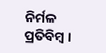ନିର୍ମଳ ପ୍ରତିବିମ୍ବ ।